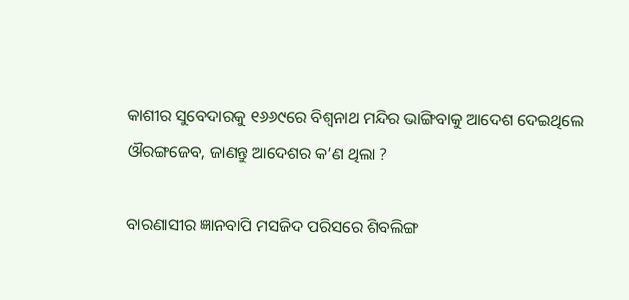କାଶୀର ସୁବେଦାରକୁ ୧୬୬୯ରେ ବିଶ୍ୱନାଥ ମନ୍ଦିର ଭାଙ୍ଗିବାକୁ ଆଦେଶ ଦେଇଥିଲେ ଔରଙ୍ଗଜେବ, ଜାଣନ୍ତୁ ଆଦେଶର କ’ଣ ଥିଲା ?

ବାରଣାସୀର ଜ୍ଞାନବାପି ମସଜିଦ ପରିସରେ ଶିବଲିଙ୍ଗ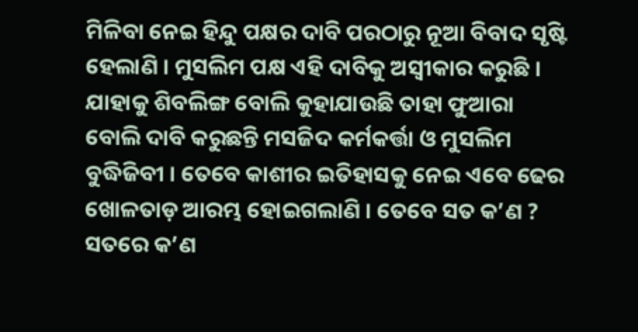ମିଳିବା ନେଇ ହିନ୍ଦୁ ପକ୍ଷର ଦାବି ପରଠାରୁ ନୂଆ ବିବାଦ ସୃଷ୍ଟି ହେଲାଣି । ମୁସଲିମ ପକ୍ଷ ଏହି ଦାବିକୁ ଅସ୍ୱୀକାର କରୁଛି । ଯାହାକୁ ଶିବଲିଙ୍ଗ ବୋଲି କୁହାଯାଉଛି ତାହା ଫୁଆରା ବୋଲି ଦାବି କରୁଛନ୍ତି ମସଜିଦ କର୍ମକର୍ତ୍ତା ଓ ମୁସଲିମ ବୁଦ୍ଧିଜିବୀ । ତେବେ କାଶୀର ଇତିହାସକୁ ନେଇ ଏବେ ଢେର ଖୋଳତାଡ଼ ଆରମ୍ଭ ହୋଇଗଲାଣି । ତେବେ ସତ କ’ଣ ? ସତରେ କ’ଣ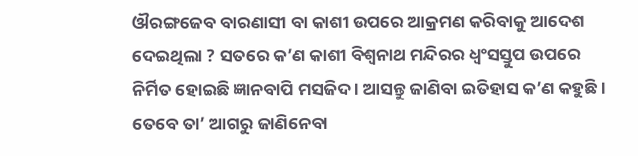ଔରଙ୍ଗଜେବ ବାରଣାସୀ ବା କାଶୀ ଉପରେ ଆକ୍ରମଣ କରିବାକୁ ଆଦେଶ ଦେଇଥିଲା ? ସତରେ କ’ଣ କାଶୀ ବିଶ୍ୱନାଥ ମନ୍ଦିରର ଧ୍ୱଂସସ୍ତୁପ ଉପରେ ନିର୍ମିତ ହୋଇଛି ଜ୍ଞାନବାପି ମସଜିଦ । ଆସନ୍ତୁ ଜାଣିବା ଇତିହାସ କ’ଣ କହୁଛି । ତେବେ ତା’ ଆଗରୁ ଜାଣିନେବା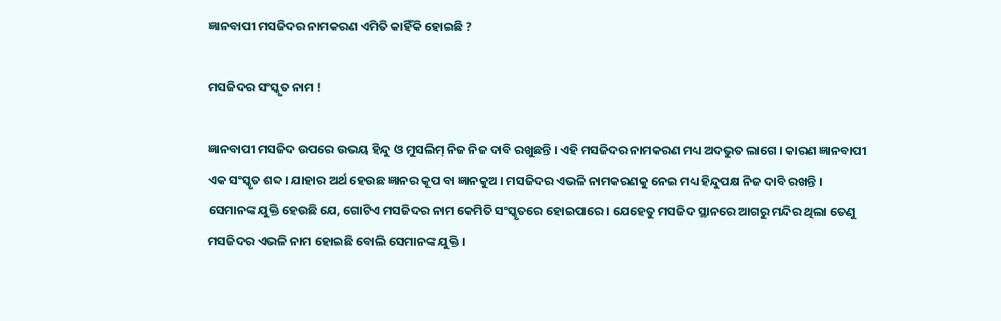ଜ୍ଞାନବାପୀ ମସଜିଦର ନାମକରଣ ଏମିତି କାହିଁକି ହୋଇଛି ?

ମସଜିଦର ସଂସ୍କୃତ ନାମ !

ଜ୍ଞାନବାପୀ ମସଜିଦ ଉପରେ ଉଭୟ ହିନ୍ଦୁ ଓ ମୁସଲିମ୍ ନିଜ ନିଜ ଦାବି ରଖୁଛନ୍ତି । ଏହି ମସଜିଦର ନାମକରଣ ମଧ୍ୟ ଅଦଭୁତ ଲାଗେ । କାରଣ ଜ୍ଞାନବାପୀ ଏକ ସଂସ୍କୃତ ଶବ୍ଦ । ଯାହାର ଅର୍ଥ ହେଉଛ ଜ୍ଞାନର କୂପ ବା ଜ୍ଞାନକୁଅ । ମସଜିଦର ଏଭଳି ନାମକରଣକୁ ନେଇ ମଧ୍ୟ ହିନ୍ଦୁପକ୍ଷ ନିଜ ଦାବି ରଖନ୍ତି । ସେମାନଙ୍କ ଯୁକ୍ତି ହେଉଛି ଯେ, ଗୋଟିଏ ମସଜିଦର ନାମ କେମିତି ସଂସ୍କୃତରେ ହୋଇପାରେ । ଯେହେତୁ ମସଜିଦ ସ୍ଥାନରେ ଆଗରୁ ମନ୍ଦିର ଥିଲା ତେଣୁ ମସଜିଦର ଏଭଳି ନାମ ହୋଇଛି ବୋଲି ସେମାନଙ୍କ ଯୁକ୍ତି ।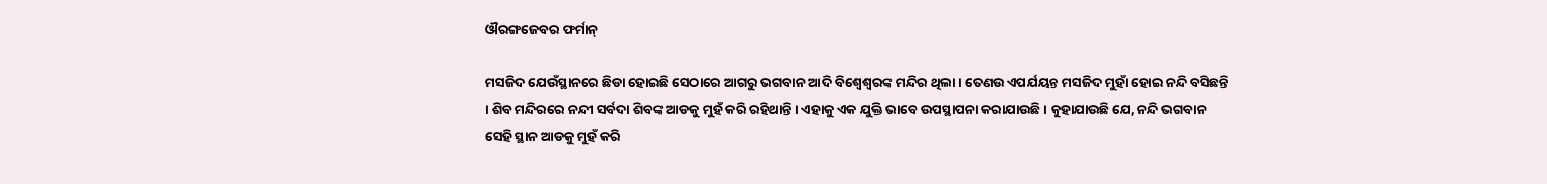ଔରଙ୍ଗଜେବର ଫର୍ମାନ୍

ମସଜିଦ ଯେଉଁସ୍ଥାନରେ ଛିଡା ହୋଇଛି ସେଠାରେ ଆଗରୁ ଭଗବାନ ଆଦି ବିଶ୍ୱେଶ୍ୱରଙ୍କ ମନ୍ଦିର ଥିଲା । ତେଣଉ ଏପର୍ଯୟନ୍ତ ମସଜିଦ ମୁହାଁ ହୋଇ ନନ୍ଦି ବସିଛନ୍ତି । ଶିବ ମନ୍ଦିରରେ ନନ୍ଦୀ ସର୍ବଦା ଶିବଙ୍କ ଆଡକୁ ମୁହଁ କରି ରହିଥାନ୍ତି । ଏହାକୁ ଏକ ଯୁକ୍ତି ଭାବେ ଉପସ୍ଥାପନା କରାଯାଉଛି । କୁହାଯାଉଛି ଯେ, ନନ୍ଦି ଭଗବାନ ସେହି ସ୍ଥାନ ଆଡକୁ ମୁହଁ କରି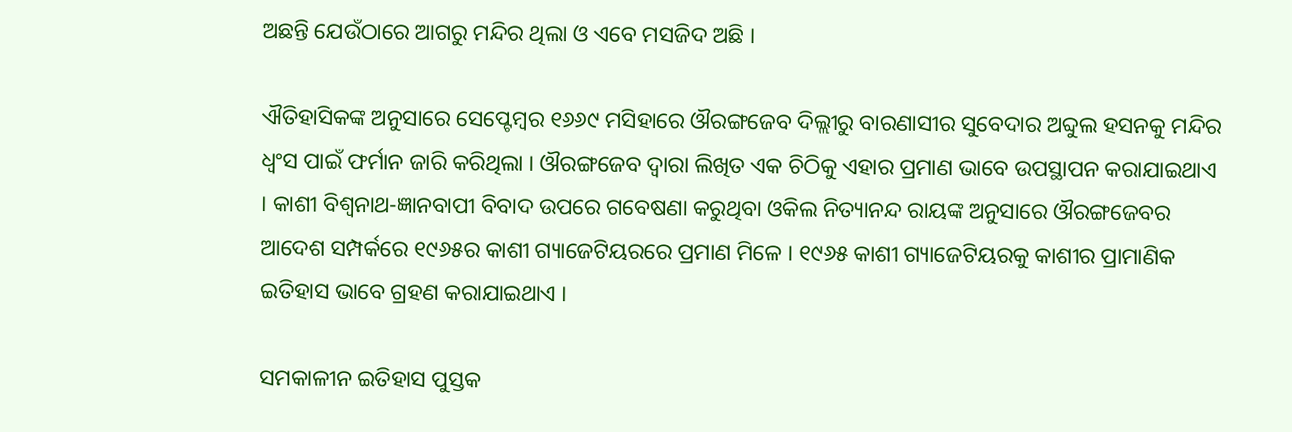ଅଛନ୍ତି ଯେଉଁଠାରେ ଆଗରୁ ମନ୍ଦିର ଥିଲା ଓ ଏବେ ମସଜିଦ ଅଛି ।

ଐତିହାସିକଙ୍କ ଅନୁସାରେ ସେପ୍ଟେମ୍ବର ୧୬୬୯ ମସିହାରେ ଔରଙ୍ଗଜେବ ଦିଲ୍ଲୀରୁ ବାରଣାସୀର ସୁବେଦାର ଅବ୍ଦୁଲ ହସନକୁ ମନ୍ଦିର ଧ୍ୱଂସ ପାଇଁ ଫର୍ମାନ ଜାରି କରିଥିଲା । ଔରଙ୍ଗଜେବ ଦ୍ୱାରା ଲିଖିତ ଏକ ଚିଠିକୁ ଏହାର ପ୍ରମାଣ ଭାବେ ଉପସ୍ଥାପନ କରାଯାଇଥାଏ । କାଶୀ ବିଶ୍ୱନାଥ-ଜ୍ଞାନବାପୀ ବିବାଦ ଉପରେ ଗବେଷଣା କରୁଥିବା ଓକିଲ ନିତ୍ୟାନନ୍ଦ ରାୟଙ୍କ ଅନୁସାରେ ଔରଙ୍ଗଜେବର ଆଦେଶ ସମ୍ପର୍କରେ ୧୯୬୫ର କାଶୀ ଗ୍ୟାଜେଟିୟରରେ ପ୍ରମାଣ ମିଳେ । ୧୯୬୫ କାଶୀ ଗ୍ୟାଜେଟିୟରକୁ କାଶୀର ପ୍ରାମାଣିକ ଇତିହାସ ଭାବେ ଗ୍ରହଣ କରାଯାଇଥାଏ ।

ସମକାଳୀନ ଇତିହାସ ପୁସ୍ତକ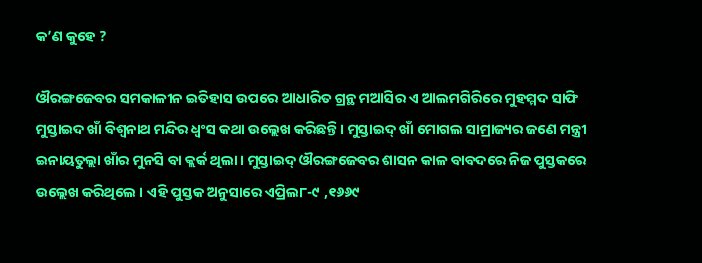କ’ଣ କୁହେ ?

ଔରଙ୍ଗଜେବର ସମକାଳୀନ ଇତିହାସ ଉପରେ ଆଧାରିତ ଗ୍ରନ୍ଥ ମଆସିର ଏ ଆଲମଗିରିରେ ମୁହମ୍ମଦ ସାଫି ମୁସ୍ତାଇଦ ଖାଁ ବିଶ୍ୱନାଥ ମନ୍ଦିର ଧ୍ୱଂସ କଥା ଉଲ୍ଲେଖ କରିଛନ୍ତି । ମୁସ୍ତାଇଦ୍ ଖାଁ ମୋଗଲ ସାମ୍ରାଜ୍ୟର ଜଣେ ମନ୍ତ୍ରୀ ଇନାୟତୁଲ୍ଲା ଖାଁର ମୁନସି ବା କ୍ଲର୍କ ଥିଲା । ମୁସ୍ତାଇଦ୍ ଔରଙ୍ଗଜେବର ଶାସନ କାଳ ବାବଦରେ ନିଜ ପୁସ୍ତକରେ ଉଲ୍ଲେଖ କରିଥିଲେ । ଏହି ପୁସ୍ତକ ଅନୁସାରେ ଏପ୍ରିଲ୮-୯ ,୧୬୬୯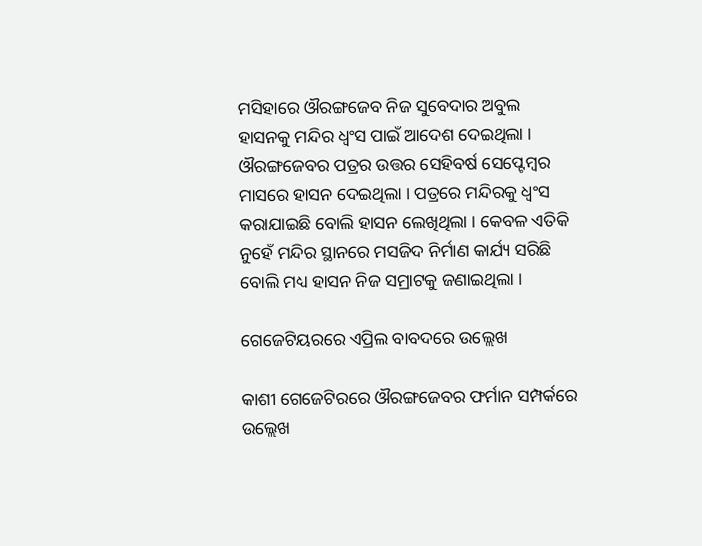ମସିହାରେ ଔରଙ୍ଗଜେବ ନିଜ ସୁବେଦାର ଅବୁଲ ହାସନକୁ ମନ୍ଦିର ଧ୍ୱଂସ ପାଇଁ ଆଦେଶ ଦେଇଥିଲା । ଔରଙ୍ଗଜେବର ପତ୍ରର ଉତ୍ତର ସେହିବର୍ଷ ସେପ୍ଟେମ୍ବର ମାସରେ ହାସନ ଦେଇଥିଲା । ପତ୍ରରେ ମନ୍ଦିରକୁ ଧ୍ୱଂସ କରାଯାଇଛି ବୋଲି ହାସନ ଲେଖିଥିଲା । କେବଳ ଏତିକି ନୁହେଁ ମନ୍ଦିର ସ୍ଥାନରେ ମସଜିଦ ନିର୍ମାଣ କାର୍ଯ୍ୟ ସରିଛି ବୋଲି ମଧ୍ୟ ହାସନ ନିଜ ସମ୍ରାଟକୁ ଜଣାଇଥିଲା ।

ଗେଜେଟିୟରରେ ଏପ୍ରିଲ ବାବଦରେ ଉଲ୍ଲେଖ

କାଶୀ ଗେଜେଟିରରେ ଔରଙ୍ଗଜେବର ଫର୍ମାନ ସମ୍ପର୍କରେ ଉଲ୍ଲେଖ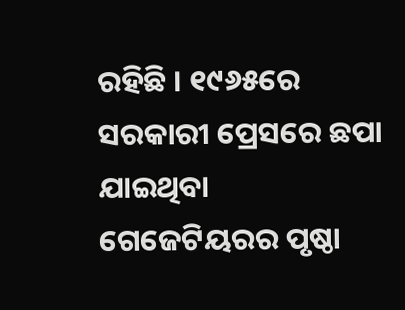ରହିଛି । ୧୯୬୫ରେ ସରକାରୀ ପ୍ରେସରେ ଛପା ଯାଇଥିବା ଗେଜେଟିୟରର ପୃଷ୍ଠା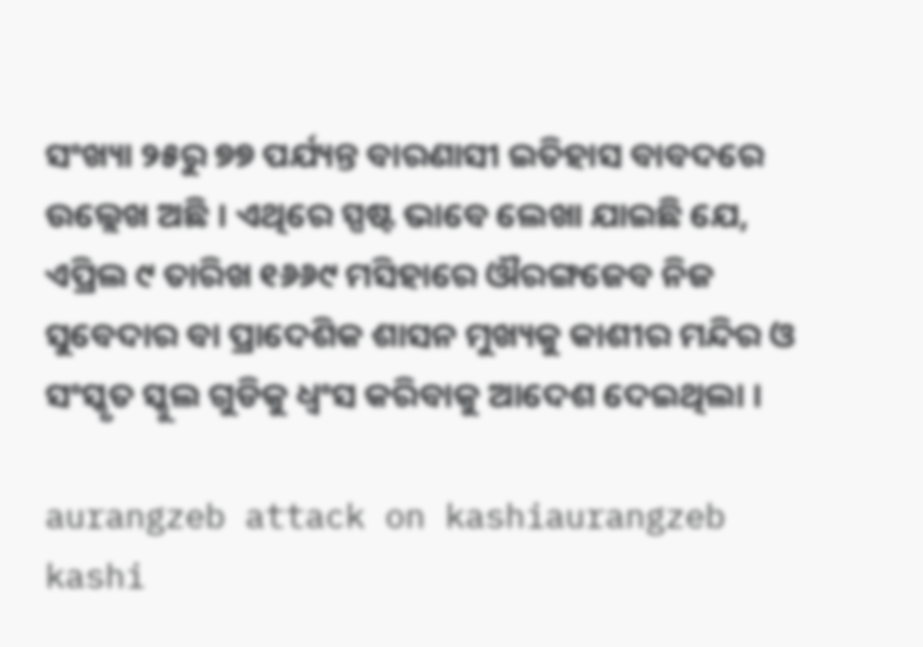ସଂଖ୍ୟା ୨୫ରୁ ୭୭ ପର୍ଯ୍ୟନ୍ତ ବାରଣାସୀ ଇତିହାସ ବାବଦରେ ଉଲ୍ଲେଖ ଅଛି । ଏଥିରେ ସ୍ପଷ୍ଟ ଭାବେ ଲେଖା ଯାଇଛି ଯେ, ଏପ୍ରିଲ ୯ ତାରିଖ ୧୬୬୯ ମସିହାରେ ଔରଙ୍ଗଜେବ ନିଜ ସୁବେଦାର ବା ପ୍ରାଦେଶିକ ଶାସନ ମୁଖ୍ୟକୁ କାଶୀର ମନ୍ଦିର ଓ ସଂସ୍କୃତ ସ୍କୁଲ ଗୁଡିକୁ ଧ୍ୱଂସ କରିବାକୁ ଆଦେଶ ଦେଇଥିଲା ।

aurangzeb attack on kashiaurangzeb kashi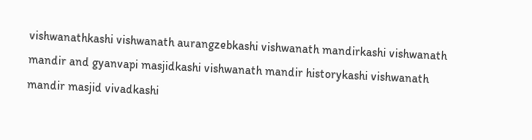vishwanathkashi vishwanath aurangzebkashi vishwanath mandirkashi vishwanath mandir and gyanvapi masjidkashi vishwanath mandir historykashi vishwanath mandir masjid vivadkashi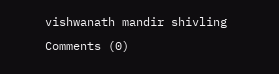vishwanath mandir shivling
Comments (0)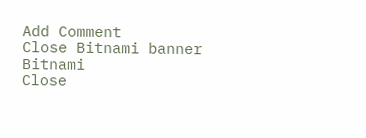Add Comment
Close Bitnami banner
Bitnami
Close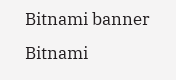Bitnami banner
Bitnami